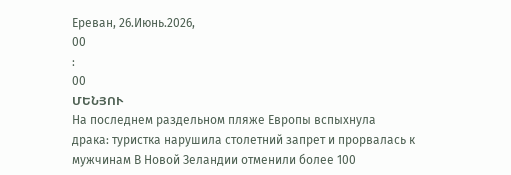Ереван, 26.Июнь.2026,
00
:
00
ՄԵՆՅՈՒ
На последнем раздельном пляже Европы вспыхнула драка: туристка нарушила столетний запрет и прорвалась к мужчинам В Новой Зеландии отменили более 100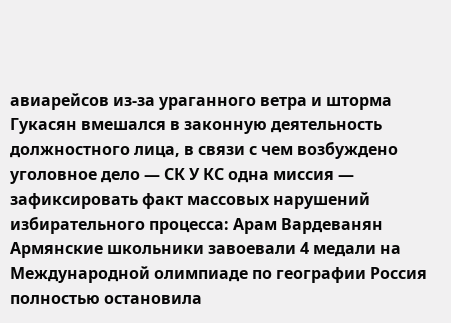авиарейсов из-за ураганного ветра и шторма Гукасян вмешался в законную деятельность должностного лица, в связи с чем возбуждено уголовное дело — СК У КС одна миссия — зафиксировать факт массовых нарушений избирательного процесса: Арам Вардеванян Армянские школьники завоевали 4 медали на Международной олимпиаде по географии Россия полностью остановила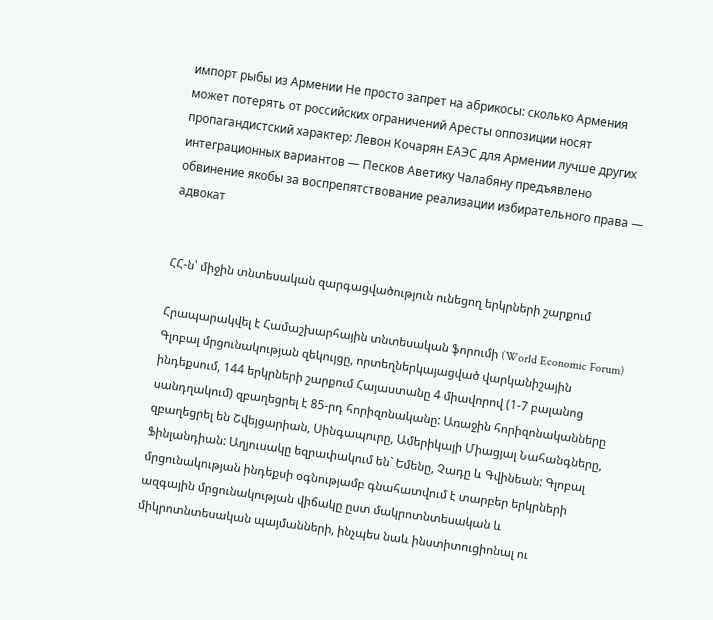импорт рыбы из Армении Не просто запрет на абрикосы: сколько Армения может потерять от российских ограничений Аресты оппозиции носят пропагандистский характер: Левон Кочарян ЕАЭС для Армении лучше других интеграционных вариантов — Песков Аветику Чалабяну предъявлено обвинение якобы за воспрепятствование реализации избирательного права — адвокат


ՀՀ-ն՝ միջին տնտեսական զարգացվածություն ունեցող երկրների շարքում

Հրապարակվել է Համաշխարհային տնտեսական ֆորումի (World Economic Forum) Գլոբալ մրցունակության զեկույցը, որտեղներկայացված վարկանիշային ինդեքսում, 144 երկրների շարքում Հայաստանը 4 միավորով (1-7 բալանոց սանդղակում) զբաղեցրել է 85-րդ հորիզոնականը: Առաջին հորիզոնականները զբաղեցրել են Շվեյցարիան, Սինգապուրը, Ամերիկայի Միացյալ Նահանգները, Ֆինլանդիան: Աղյուսակը եզրափակում են` Եմենը, Չադը և Գվինեան: Գլոբալ մրցունակության ինդեքսի օգնությամբ գնահատվում է տարբեր երկրների ազգային մրցունակության վիճակը ըստ մակրոտնտեսական և միկրոտնտեսական պայմանների, ինչպես նաև ինստիտուցիոնալ ու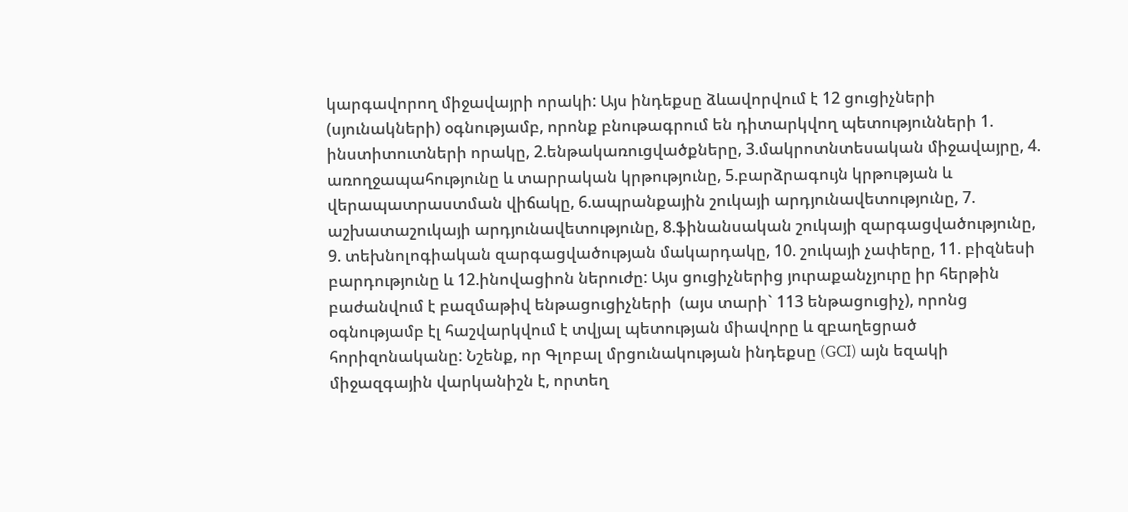կարգավորող միջավայրի որակի: Այս ինդեքսը ձևավորվում է 12 ցուցիչների (սյունակների) օգնությամբ, որոնք բնութագրում են դիտարկվող պետությունների 1. ինստիտուտների որակը, 2.ենթակառուցվածքները, 3.մակրոտնտեսական միջավայրը, 4. առողջապահությունը և տարրական կրթությունը, 5.բարձրագույն կրթության և վերապատրաստման վիճակը, 6.ապրանքային շուկայի արդյունավետությունը, 7. աշխատաշուկայի արդյունավետությունը, 8.ֆինանսական շուկայի զարգացվածությունը, 9. տեխնոլոգիական զարգացվածության մակարդակը, 10. շուկայի չափերը, 11. բիզնեսի բարդությունը և 12.ինովացիոն ներուժը: Այս ցուցիչներից յուրաքանչյուրը իր հերթին բաժանվում է բազմաթիվ ենթացուցիչների  (այս տարի` 113 ենթացուցիչ), որոնց օգնությամբ էլ հաշվարկվում է տվյալ պետության միավորը և զբաղեցրած հորիզոնականը: Նշենք, որ Գլոբալ մրցունակության ինդեքսը (GCI) այն եզակի միջազգային վարկանիշն է, որտեղ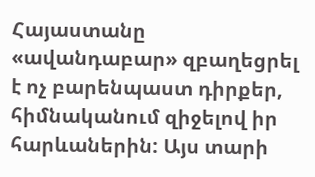Հայաստանը «ավանդաբար» զբաղեցրել է ոչ բարենպաստ դիրքեր, հիմնականում զիջելով իր հարևաներին: Այս տարի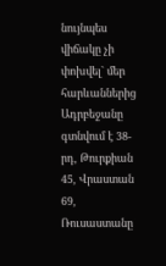նույնպես վիճակը չի փոխվել` մեր հարևաններից Ադրբեջանը գտնվում է 38-րդ, Թուրքիան 45, Վրաստան 69, Ռուսաստանը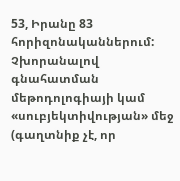53, Իրանը 83 հորիզոնականներում: Չխորանալով գնահատման մեթոդոլոգիայի կամ «սուբյեկտիվության» մեջ (գաղտնիք չէ, որ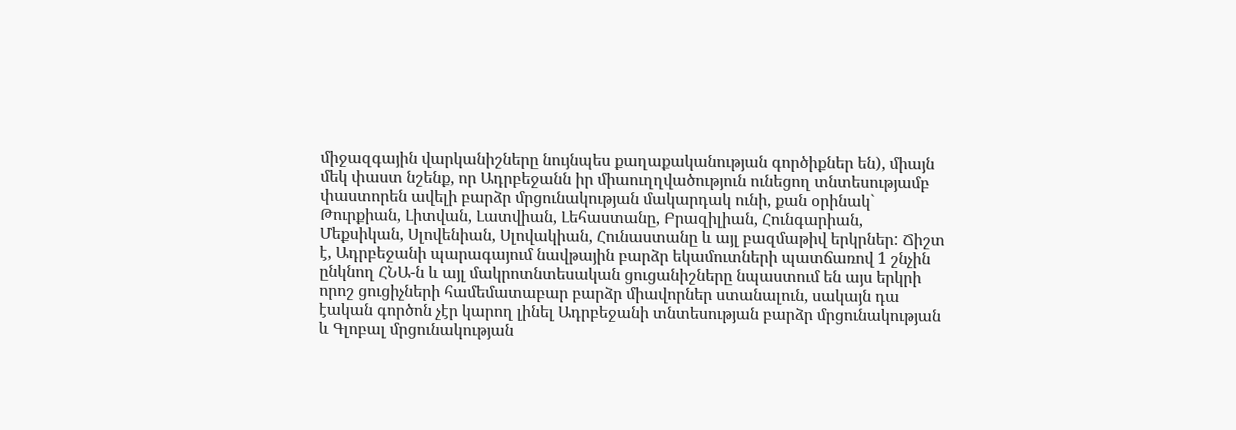միջազգային վարկանիշները նույնպես քաղաքականության գործիքներ են), միայն մեկ փաստ նշենք, որ Ադրբեջանն իր միաուղղվածություն ունեցող տնտեսությամբ փաստորեն ավելի բարձր մրցունակության մակարդակ ունի, քան օրինակ` Թուրքիան, Լիտվան, Լատվիան, Լեհաստանը, Բրազիլիան, Հունգարիան, Մեքսիկան, Սլովենիան, Սլովակիան, Հունաստանը և այլ բազմաթիվ երկրներ: Ճիշտ է, Ադրբեջանի պարագայում նավթային բարձր եկամուտների պատճառով 1 շնչին ընկնող ՀՆԱ-ն և այլ մակրոտնտեսական ցուցանիշները նպաստում են այս երկրի որոշ ցուցիչների համեմատաբար բարձր միավորներ ստանալուն, սակայն դա էական գործոն չէր կարող լինել Ադրբեջանի տնտեսության բարձր մրցունակության և Գլոբալ մրցունակության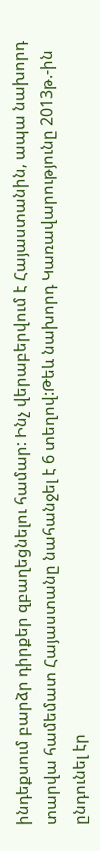ինդեքսում բարձր դիրքեր զբաղեցնելու համար: Ինչ վերաբերվում է Հայաստանին, ապա նախորդ տարվա համեմատ Հայաստանը նահանջել է 6 տեղով:Թեև նախորդ Կառավարությունը 2013թ.-ին ընդունել էր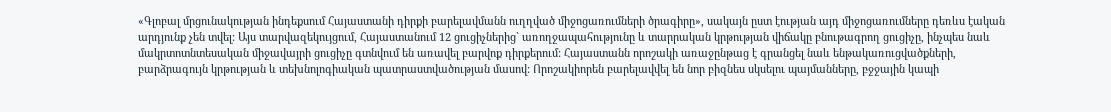«Գլոբալ մրցունակության ինդեքսում Հայաստանի դիրքի բարելավմանն ուղղված միջոցառումների ծրագիրը», սակայն ըստ էության այդ միջոցառումները դեռևս էական արդյունք չեն տվել: Այս տարվազեկույցում, Հայաստանում 12 ցուցիչներից` առողջապահությունը և տարրական կրթության վիճակը բնութագրող ցուցիչը, ինչպես նաև մակրտոտնտեսական միջավայրի ցուցիչը գտնվում են առավել բարվոք դիրքերում: Հայաստանն որոշակի առաջընթաց է գրանցել նաև ենթակառուցվածքների, բարձրագույն կրթության և տեխնոլոգիական պատրաստվածության մասով: Որոշակիորեն բարելավվել են նոր բիզնես սկսելու պայմանները, բջջային կապի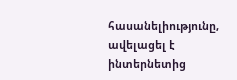հասանելիությունը, ավելացել է ինտերնետից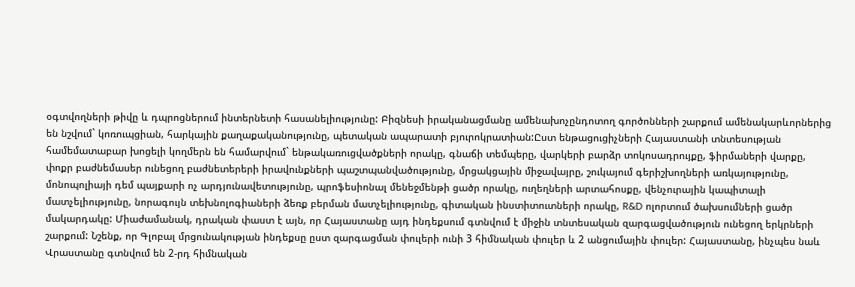օգտվողների թիվը և դպրոցներում ինտերնետի հասանելիությունը: Բիզնեսի իրականացմանը ամենախոչընդոտող գործոնների շարքում ամենակարևորներից են նշվում` կոռուպցիան, հարկային քաղաքականությունը, պետական ապարատի բյուրոկրատիան:Ըստ ենթացուցիչների Հայաստանի տնտեսության համեմատաբար խոցելի կողմերն են համարվում` ենթակառուցվածքների որակը, գնաճի տեմպերը, վարկերի բարձր տոկոսադրույքը, ֆիրմաների վարքը, փոքր բաժնեմասեր ունեցող բաժնետերերի իրավունքների պաշտպանվածությունը, մրցակցային միջավայրը, շուկայում գերիշխողների առկայությունը, մոնոպոլիայի դեմ պայքարի ոչ արդյունավետությունը, պրոֆեսիոնալ մենեջմենթի ցածր որակը, ուղեղների արտահոսքը, վենչուրային կապիտալի մատչելիությունը, նորագույն տեխնոլոգիաների ձեռք բերման մատչելիությունը, գիտական ինստիտուտների որակը, R&D ոլորտում ծախսումների ցածր մակարդակը: Միաժամանակ, դրական փաստ է այն, որ Հայաստանը այդ ինդեքսում գտնվում է միջին տնտեսական զարգացվածություն ունեցող երկրների շարքում: Նշենք, որ Գլոբալ մրցունակության ինդեքսը ըստ զարգացման փուլերի ունի 3 հիմնական փուլեր և 2 անցումային փուլեր: Հայաստանը, ինչպես նաև Վրաստանը գտնվում են 2-րդ հիմնական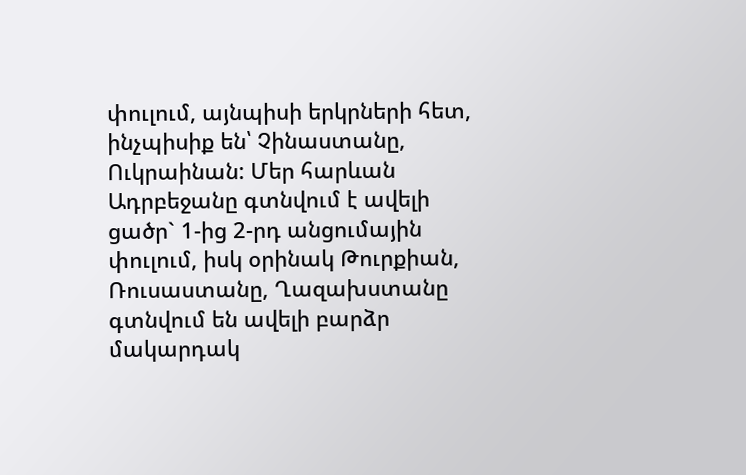փուլում, այնպիսի երկրների հետ, ինչպիսիք են՝ Չինաստանը, Ուկրաինան: Մեր հարևան Ադրբեջանը գտնվում է ավելի ցածր` 1-ից 2-րդ անցումային փուլում, իսկ օրինակ Թուրքիան, Ռուսաստանը, Ղազախստանը գտնվում են ավելի բարձր մակարդակ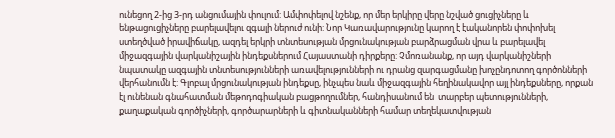ունեցող 2-ից 3-րդ անցումային փուլում: Ամփոփելով նշենք, որ մեր երկիրը վերը նշված ցուցիչները և ենթացուցիչները բարելավելու զգալի ներուժ ունի: Նոր Կառավարությունը կարող է էականորեն փոփոխել ստեղծված իրավիճակը, ազդել երկրի տնտեսության մրցունակության բարձրացման վրա և բարելավել միջազգային վարկանիշային ինդեքսներում Հայաստանի դիրքերը: Չմոռանանք, որ այդ վարկանիշների նպատակը ազգային տնտեսությունների առավելությունների ու դրանց զարգացմանը խոչընդոտող գործոնների վերհանումն է: Գլոբալ մրցունակության ինդեքսը, ինչպես նաև միջազգային հեղինակավոր այլ ինդեքսները, որքան էլ ունենան գնահատման մեթոդոգիական բացթողումներ, հանդիսանում են  տարբեր պետությունների, քաղաքական գործիչների, գործարարների և գիտնականների համար տեղեկատվության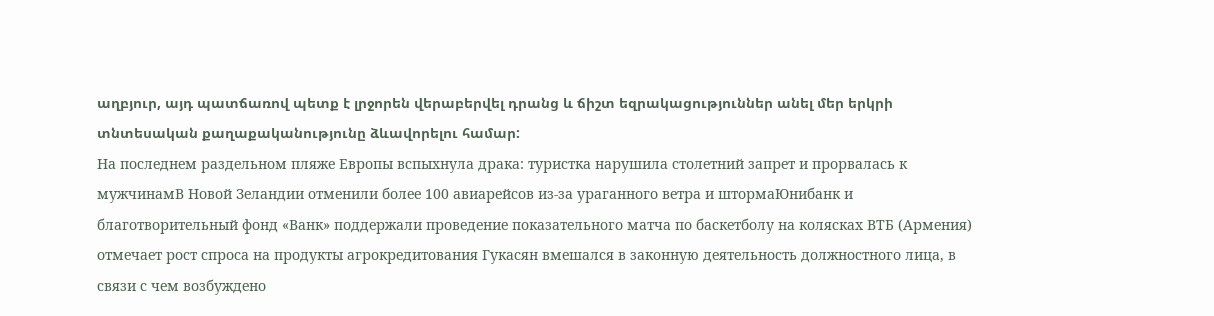աղբյուր, այդ պատճառով պետք է լրջորեն վերաբերվել դրանց և ճիշտ եզրակացություններ անել մեր երկրի տնտեսական քաղաքականությունը ձևավորելու համար:
На последнем раздельном пляже Европы вспыхнула драка: туристка нарушила столетний запрет и прорвалась к мужчинамВ Новой Зеландии отменили более 100 авиарейсов из-за ураганного ветра и штормаЮнибанк и благотворительный фонд «Ванк» поддержали проведение показательного матча по баскетболу на колясках ВТБ (Армения) отмечает рост спроса на продукты агрокредитования Гукасян вмешался в законную деятельность должностного лица, в связи с чем возбуждено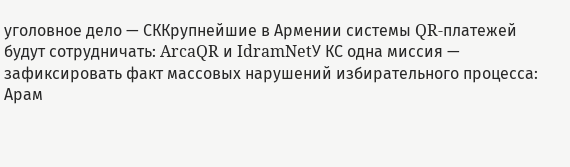уголовное дело — СККрупнейшие в Армении системы QR-платежей будут сотрудничать: ArcaQR и IdramNetУ КС одна миссия — зафиксировать факт массовых нарушений избирательного процесса: Арам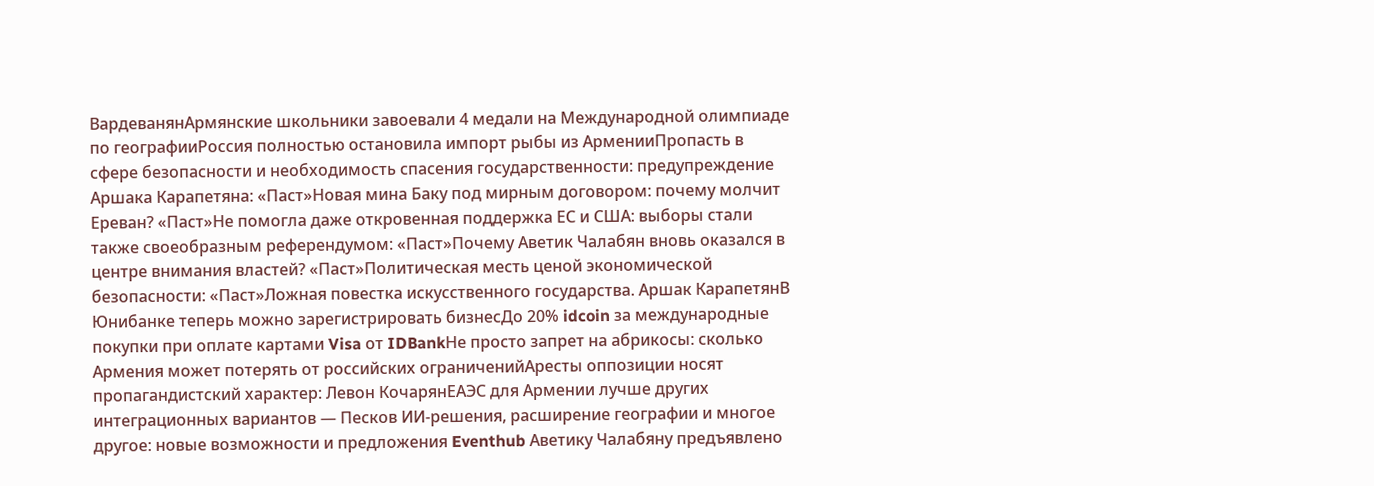ВардеванянАрмянские школьники завоевали 4 медали на Международной олимпиаде по географииРоссия полностью остановила импорт рыбы из АрменииПропасть в сфере безопасности и необходимость спасения государственности: предупреждение Аршака Карапетяна: «Паст»Новая мина Баку под мирным договором: почему молчит Ереван? «Паст»Не помогла даже откровенная поддержка ЕС и США: выборы стали также своеобразным референдумом: «Паст»Почему Аветик Чалабян вновь оказался в центре внимания властей? «Паст»Политическая месть ценой экономической безопасности: «Паст»Ложная повестка искусственного государства. Аршак КарапетянВ Юнибанке теперь можно зарегистрировать бизнесДо 20% idcoin за международные покупки при оплате картами Visa от IDBankНе просто запрет на абрикосы: сколько Армения может потерять от российских ограниченийАресты оппозиции носят пропагандистский характер: Левон КочарянЕАЭС для Армении лучше других интеграционных вариантов — Песков ИИ-решения, расширение географии и многое другое: новые возможности и предложения Eventhub Аветику Чалабяну предъявлено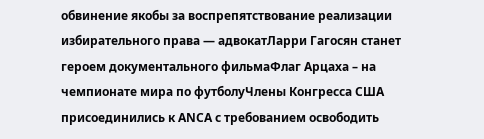обвинение якобы за воспрепятствование реализации избирательного права — адвокатЛарри Гагосян станет героем документального фильмаФлаг Арцаха – на чемпионате мира по футболуЧлены Конгресса США присоединились к АNCА с требованием освободить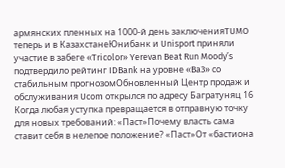армянских пленных на 1000-й день заключенияTUMO теперь и в КазахстанеЮнибанк и Unisport приняли участие в забеге «Tricolor» Yerevan Beat Run Moody’s подтвердило рейтинг IDBank на уровне «Ba3» со стабильным прогнозомОбновленный Центр продаж и обслуживания Ucom открылся по адресу Багратуняц 16 Когда любая уступка превращается в отправную точку для новых требований: «Паст»Почему власть сама ставит себя в нелепое положение? «Паст»От «бастиона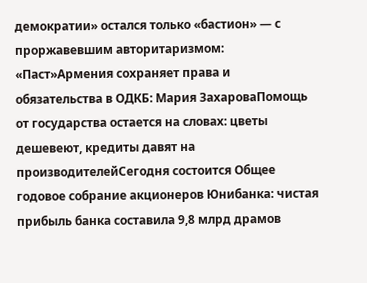демократии» остался только «бастион» — с проржавевшим авторитаризмом: «Паст»Армения сохраняет права и обязательства в ОДКБ: Мария ЗахароваПомощь от государства остается на словах: цветы дешевеют, кредиты давят на производителейСегодня состоится Общее годовое собрание акционеров Юнибанка: чистая прибыль банка составила 9,8 млрд драмов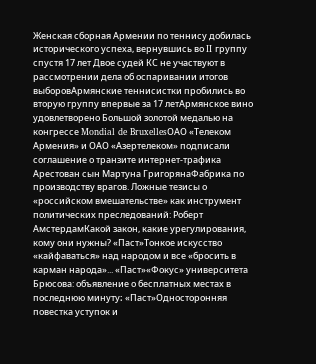Женская сборная Армении по теннису добилась исторического успеха, вернувшись во II группу спустя 17 лет Двое судей КС не участвуют в рассмотрении дела об оспаривании итогов выборовАрмянские теннисистки пробились во вторую группу впервые за 17 летАрмянское вино удовлетворено Большой золотой медалью на конгрессе Mondial de BruxellesОАО «Телеком Армения» и ОАО «Азертелеком» подписали соглашение о транзите интернет-трафика Арестован сын Мартуна ГригорянаФабрика по производству врагов. Ложные тезисы о «российском вмешательстве» как инструмент политических преследований: Роберт АмстердамКакой закон, какие урегулирования, кому они нужны? «Паст»Тонкое искусство «кайфаваться» над народом и все «бросить в карман народа»... «Паст»«Фокус» университета Брюсова: объявление о бесплатных местах в последнюю минуту։ «Паст»Односторонняя повестка уступок и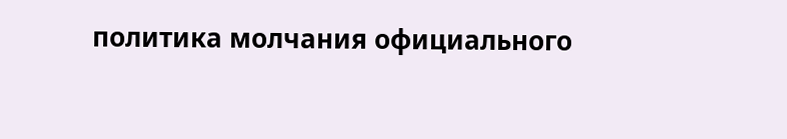политика молчания официального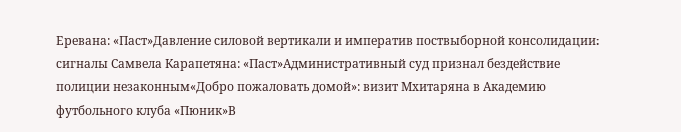Еревана: «Паст»Давление силовой вертикали и императив поствыборной консолидации։ сигналы Самвела Карапетяна: «Паст»Административный суд признал бездействие полиции незаконным«Добро пожаловать домой»: визит Мхитаряна в Академию футбольного клуба «Пюник»В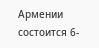Армении состоится 6-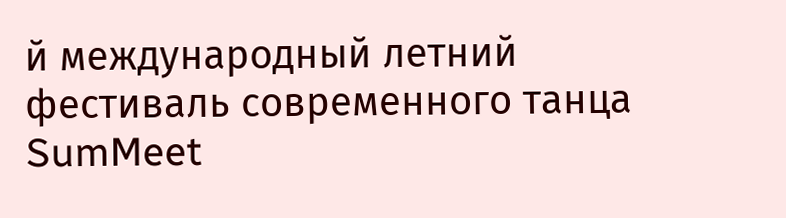й международный летний фестиваль современного танца SumMeet